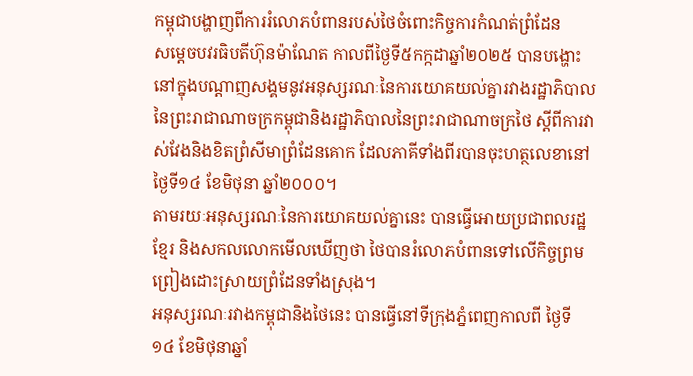កម្ពុជាបង្ហាញពីការរំលោភបំពានរបស់ថៃចំពោះកិច្ចការកំណត់ព្រំដែន
សម្តេចបវរធិបតីហ៊ុនម៉ាណែត កាលពីថ្ងៃទី៥កក្កដាឆ្នាំ២០២៥ បានបង្ហោះនៅក្នុងបណ្តាញសង្គមនូវអនុស្សរណៈនៃការយោគយល់គ្នារវាងរដ្ឋាភិបាលនៃព្រះរាជាណាចក្រកម្ពុជានិងរដ្ឋាភិបាលនៃព្រះរាជាណាចក្រថៃ ស្ដីពីការវាស់វែងនិងខិតព្រំសីមាព្រំដែនគោក ដែលភាគីទាំងពីរបានចុះហត្ថលេខានៅថ្ងៃទី១៤ ខែមិថុនា ឆ្នាំ២០០០។
តាមរយៈអនុស្សរណៈនៃការយោគយល់គ្នានេះ បានធ្វើអោយប្រជាពលរដ្ឋខ្មែរ និងសកលលោកមើលឃើញថា ថៃបានរំលោភបំពានទៅលើកិច្ចព្រមព្រៀងដោះស្រាយព្រំដែនទាំងស្រុង។
អនុស្សរណៈរវាងកម្ពុជានិងថៃនេះ បានធ្វើនៅទីក្រុងភ្នំពេញកាលពី ថ្ងៃទី១៤ ខែមិថុនាឆ្នាំ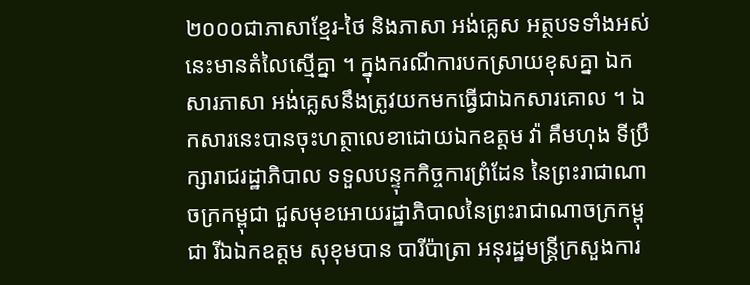២០០០ជាភាសាខ្មែរ-ថៃ និងភាសា អង់គ្លេស អត្ថបទទាំងអស់នេះមានតំលៃស្មើគ្នា ។ ក្នុងករណីការបកស្រាយខុសគ្នា ឯកសារភាសា អង់គ្លេសនឹងត្រូវយកមកធ្វើជាឯកសារគោល ។ ឯកសារនេះបានចុះហត្ថាលេខាដោយឯកឧត្តម វ៉ា គឹមហុង ទីប្រឹក្សារាជរដ្ឋាភិបាល ទទួលបន្ទុកកិច្ចការព្រំដែន នៃព្រះរាជាណាចក្រកម្ពុជា ជួសមុខអោយរដ្ឋាភិបាលនៃព្រះរាជាណាចក្រកម្ពុជា រីឯឯកឧត្តម សុខុមបាន បារីប៉ាត្រា អនុរដ្ឋមន្រ្តីក្រសួងការ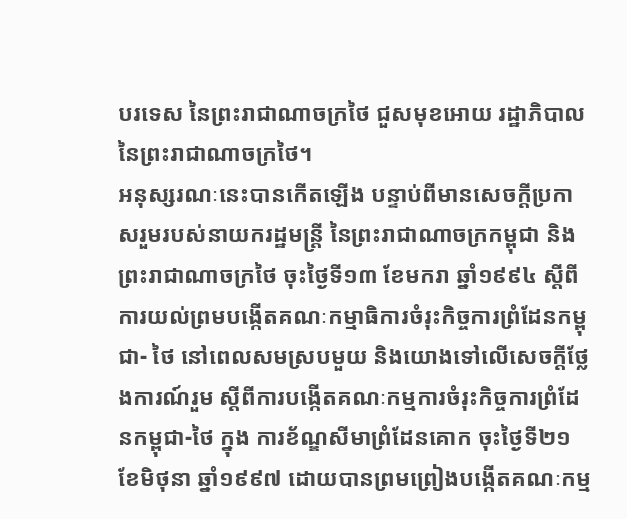បរទេស នៃព្រះរាជាណាចក្រថៃ ជួសមុខអោយ រដ្ឋាភិបាលនៃព្រះរាជាណាចក្រថៃ។
អនុស្សរណៈនេះបានកើតឡើង បន្ទាប់ពីមានសេចក្តីប្រកាសរួមរបស់នាយករដ្ឋមន្ត្រី នៃព្រះរាជាណាចក្រកម្ពុជា និងព្រះរាជាណាចក្រថៃ ចុះថ្ងៃទី១៣ ខែមករា ឆ្នាំ១៩៩៤ ស្តីពីការយល់ព្រមបង្កើតគណៈកម្មាធិការចំរុះកិច្ចការព្រំដែនកម្ពុជា- ថៃ នៅពេលសមស្របមួយ និងយោងទៅលើសេចក្តីថ្លែងការណ៍រួម ស្តីពីការបង្កើតគណៈកម្មការចំរុះកិច្ចការព្រំដែនកម្ពុជា-ថៃ ក្នុង ការខ័ណ្ឌសីមាព្រំដែនគោក ចុះថ្ងៃទី២១ ខែមិថុនា ឆ្នាំ១៩៩៧ ដោយបានព្រមព្រៀងបង្កើតគណៈកម្ម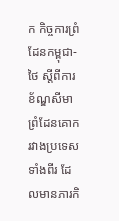ក កិច្ចការព្រំដែនកម្ពុជា-ថៃ ស្តីពីការខ័ណ្ឌសីមាព្រំដែនគោករវាងប្រទេសទាំងពីរ ដែលមានភារកិ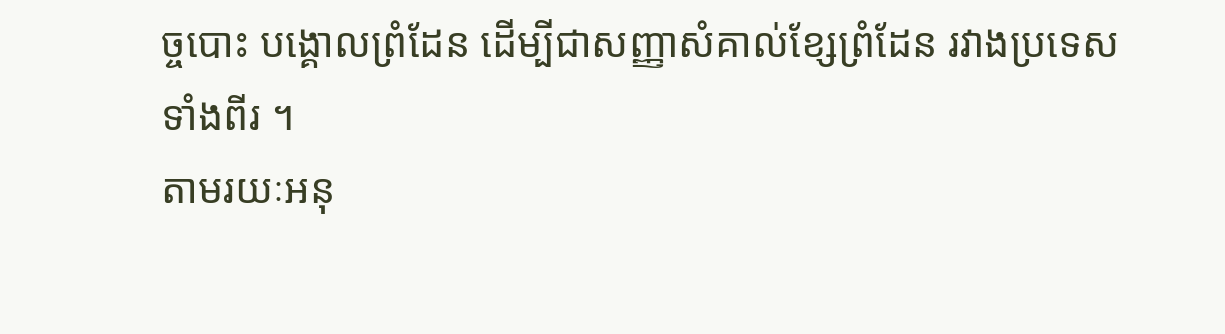ច្ចបោះ បង្គោលព្រំដែន ដើម្បីជាសញ្ញាសំគាល់ខ្សែព្រំដែន រវាងប្រទេសទាំងពីរ ។
តាមរយៈអនុ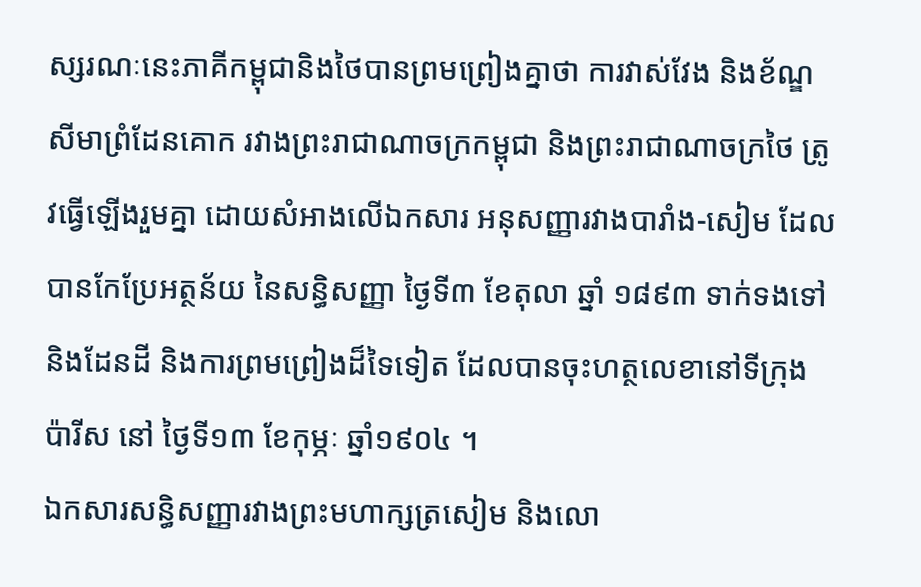ស្សរណៈនេះភាគីកម្ពុជានិងថៃបានព្រមព្រៀងគ្នាថា ការវាស់វែង និងខ័ណ្ឌសីមាព្រំដែនគោក រវាងព្រះរាជាណាចក្រកម្ពុជា និងព្រះរាជាណាចក្រថៃ ត្រូវធ្វើឡើងរួមគ្នា ដោយសំអាងលើឯកសារ អនុសញ្ញារវាងបារាំង-សៀម ដែលបានកែប្រែអត្ថន័យ នៃសន្ធិសញ្ញា ថ្ងៃទី៣ ខែតុលា ឆ្នាំ ១៨៩៣ ទាក់ទងទៅនិងដែនដី និងការព្រមព្រៀងដ៏ទៃទៀត ដែលបានចុះហត្ថលេខានៅទីក្រុងប៉ារីស នៅ ថ្ងៃទី១៣ ខែកុម្ភៈ ឆ្នាំ១៩០៤ ។
ឯកសារសន្ធិសញ្ញារវាងព្រះមហាក្សត្រសៀម និងលោ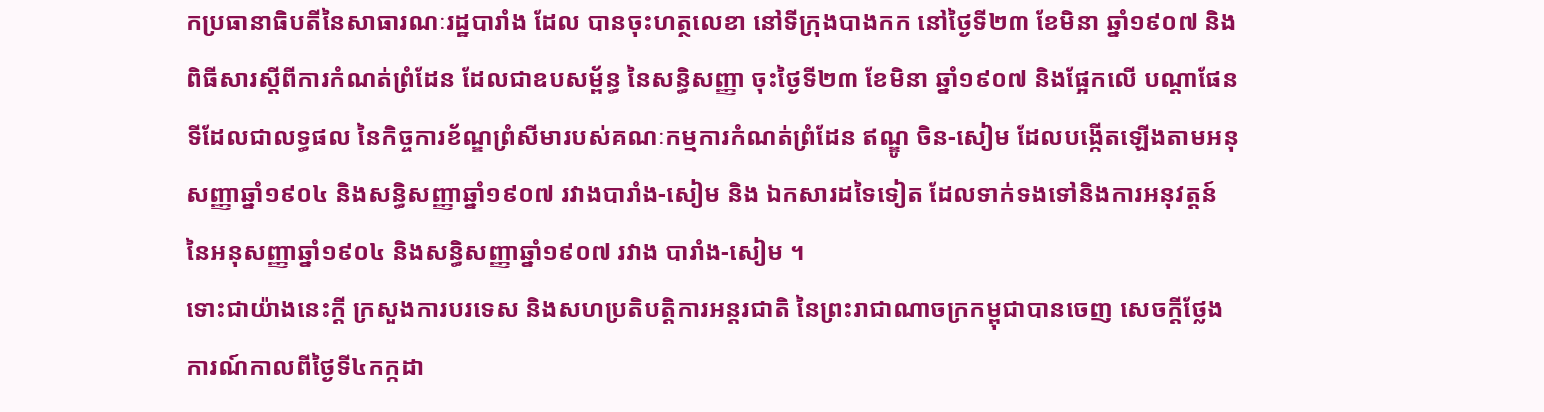កប្រធានាធិបតីនៃសាធារណៈរដ្ឋបារាំង ដែល បានចុះហត្ថលេខា នៅទីក្រុងបាងកក នៅថ្ងៃទី២៣ ខែមិនា ឆ្នាំ១៩០៧ និងពិធីសារស្តីពីការកំណត់ព្រំដែន ដែលជាឧបសម្ព័ន្ធ នៃសន្ធិសញ្ញា ចុះថ្ងៃទី២៣ ខែមិនា ឆ្នាំ១៩០៧ និងផ្អែកលើ បណ្តាផែនទីដែលជាលទ្ធផល នៃកិច្ចការខ័ណ្ឌព្រំសីមារបស់គណៈកម្មការកំណត់ព្រំដែន ឥណ្ឌូ ចិន-សៀម ដែលបង្កើតឡើងតាមអនុសញ្ញាឆ្នាំ១៩០៤ និងសន្ធិសញ្ញាឆ្នាំ១៩០៧ រវាងបារាំង-សៀម និង ឯកសារដទៃទៀត ដែលទាក់ទងទៅនិងការអនុវត្តន៍នៃអនុសញ្ញាឆ្នាំ១៩០៤ និងសន្ធិសញ្ញាឆ្នាំ១៩០៧ រវាង បារាំង-សៀម ។
ទោះជាយ៉ាងនេះក្តី ក្រសួងការបរទេស និងសហប្រតិបត្តិការអន្តរជាតិ នៃព្រះរាជាណាចក្រកម្ពុជាបានចេញ សេចក្តីថ្លែងការណ៍កាលពីថ្ងៃទី៤កក្កដា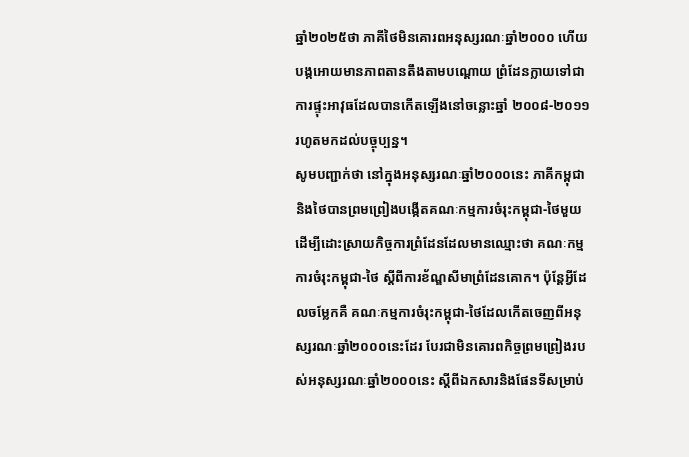ឆ្នាំ២០២៥ថា ភាគីថៃមិនគោរពអនុស្សរណៈឆ្នាំ២០០០ ហើយបង្កអោយមានភាពតានតឹងតាមបណ្តោយ ព្រំដែនក្លាយទៅជាការផ្ទុះអាវុធដែលបានកើតឡើងនៅចន្លោះឆ្នាំ ២០០៨-២០១១រហូតមកដល់បច្ចុប្បន្ន។
សូមបញ្ជាក់ថា នៅក្នុងអនុស្សរណៈឆ្នាំ២០០០នេះ ភាគីកម្ពុជានិងថៃបានព្រមព្រៀងបង្កើតគណៈកម្មការចំរុះកម្ពុជា-ថៃមួយដើម្បីដោះស្រាយកិច្ចការព្រំដែនដែលមានឈ្មោះថា គណៈកម្មការចំរុះកម្ពុជា-ថៃ ស្តីពីការខ័ណ្ឌសីមាព្រំដែនគោក។ ប៉ុន្តែអ្វីដែលចម្លែកគឺ គណៈកម្មការចំរុះកម្ពុជា-ថៃដែលកើតចេញពីអនុស្សរណៈឆ្នាំ២០០០នេះដែរ បែរជាមិនគោរពកិច្ចព្រមព្រៀងរបស់អនុស្សរណៈឆ្នាំ២០០០នេះ ស្តីពីឯកសារនិងផែនទីសម្រាប់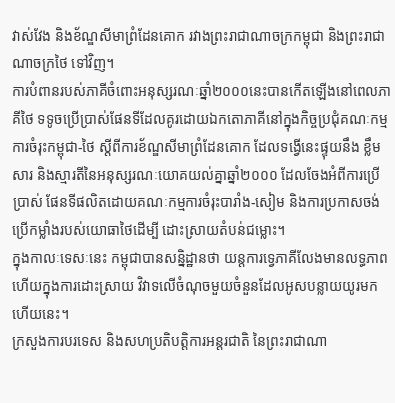វាស់វែង និងខ័ណ្ឌសីមាព្រំដែនគោក រវាងព្រះរាជាណាចក្រកម្ពុជា និងព្រះរាជាណាចក្រថៃ ទៅវិញ។
ការបំពានរបស់ភាគីចំពោះអនុស្សរណៈឆ្នាំ២០០០នេះបានកើតឡើងនៅពេលភាគីថៃ ទទូចប្រើប្រាស់ផែនទីដែលគូរដោយឯកតោភាគីនៅក្នុងកិច្ចប្រជុំគណៈកម្មការចំរុះកម្ពុជា-ថៃ ស្តីពីការខ័ណ្ឌសីមាព្រំដែនគោក ដែលទង្វើនេះផ្ទុយនឹង ខ្លឹមសារ និងស្មារតីនៃអនុស្សរណៈយោគយល់គ្នាឆ្នាំ២០០០ ដែលចែងអំពីការប្រើប្រាស់ ផែនទីផលិតដោយគណៈកម្មការចំរុះបារាំង-សៀម និងការប្រកាសចង់ប្រើកម្លាំងរបស់យោធាថៃដើម្បី ដោះស្រាយតំបន់ជម្លោះ។
ក្នុងកាលៈទេសៈនេះ កម្ពុជាបានសន្និដ្ឋានថា យន្តការទ្វេភាគីលែងមានលទ្ធភាពហើយក្នុងការដោះស្រាយ វិវាទលើចំណុចមួយចំនួនដែលអូសបន្លាយយូរមកហើយនេះ។
ក្រសួងការបរទេស និងសហប្រតិបត្តិការអន្តរជាតិ នៃព្រះរាជាណា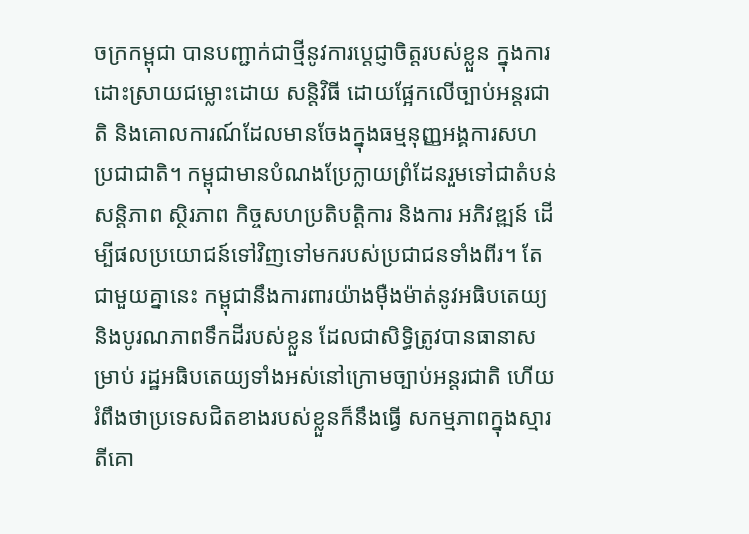ចក្រកម្ពុជា បានបញ្ជាក់ជាថ្មីនូវការប្តេជ្ញាចិត្តរបស់ខ្លួន ក្នុងការដោះស្រាយជម្លោះដោយ សន្តិវិធី ដោយផ្អែកលើច្បាប់អន្តរជាតិ និងគោលការណ៍ដែលមានចែងក្នុងធម្មនុញ្ញអង្គការសហប្រជាជាតិ។ កម្ពុជាមានបំណងប្រែក្លាយព្រំដែនរួមទៅជាតំបន់សន្តិភាព ស្ថិរភាព កិច្ចសហប្រតិបត្តិការ និងការ អភិវឌ្ឍន៍ ដើម្បីផលប្រយោជន៍ទៅវិញទៅមករបស់ប្រជាជនទាំងពីរ។ តែជាមួយគ្នានេះ កម្ពុជានឹងការពារយ៉ាងម៉ឺងម៉ាត់នូវអធិបតេយ្យ និងបូរណភាពទឹកដីរបស់ខ្លួន ដែលជាសិទ្ធិត្រូវបានធានាសម្រាប់ រដ្ឋអធិបតេយ្យទាំងអស់នៅក្រោមច្បាប់អន្តរជាតិ ហើយរំពឹងថាប្រទេសជិតខាងរបស់ខ្លួនក៏នឹងធ្វើ សកម្មភាពក្នុងស្មារតីគោ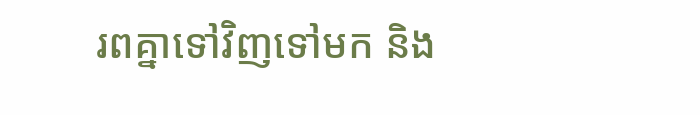រពគ្នាទៅវិញទៅមក និង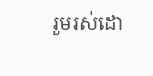រួមរស់ដោ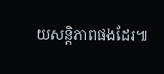យសន្តិភាពផងដែរ៕